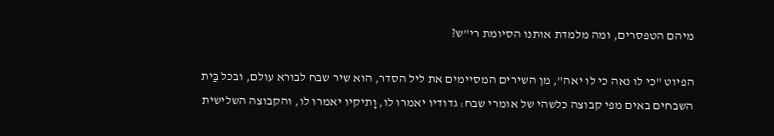מיהם הטפסרים, ומה מלמדת אותנו הסיומת רי"ש?

הפיוט "כי לו נאה כי לו יאה", מן השירים המסיימים את ליל הסדר, הוא שיר שבח לבורא עולם, ובכל בַּית השבחים באים מפי קבוצה כלשהי של אומרי שבח: גדודיו יאמרו לו, וָתיקיו יאמרו לו, והקבוצה השלישית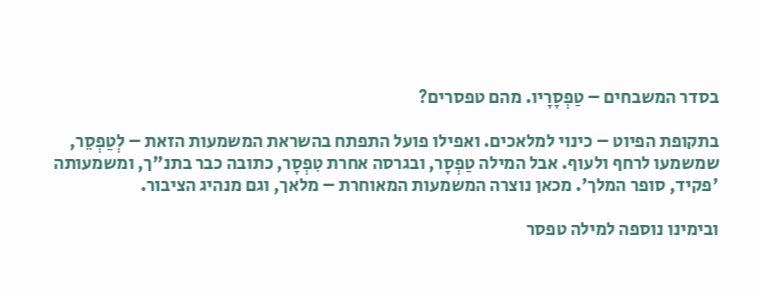בסדר המשבחים – טַפְסָרָיו. מהם טפסרים?

בתקופת הפיוט – כינוי למלאכים. ואפילו פועל התפתח בהשראת המשמעות הזאת – לְטַפְסֵר, שמשמעו לרחף ולעוף. אבל המילה טַפְסָר, ובגרסה אחרת טִפְסָר, כתובה כבר בתנ"ך, ומשמעותה 'פקיד, סופר המלך'. מכאן נוצרה המשמעות המאוחרת – מלאך, וגם מנהיג הציבור.

ובימינו נוספה למילה טפסר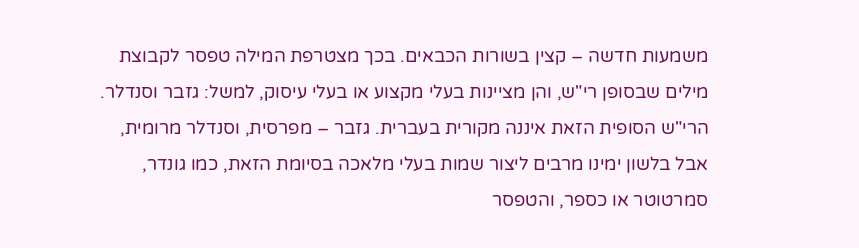משמעות חדשה – קצין בשורות הכבאים. בכך מצטרפת המילה טפסר לקבוצת מילים שבסופן רי"ש, והן מציינות בעלי מקצוע או בעלי עיסוק, למשל: גזבר וסנדלר. הרי"ש הסופית הזאת איננה מקורית בעברית. גזבר – מפרסית, וסנדלר מרומית, אבל בלשון ימינו מרבים ליצור שמות בעלי מלאכה בסיומת הזאת, כמו גונדר, סמרטוטר או כספר, והטפסר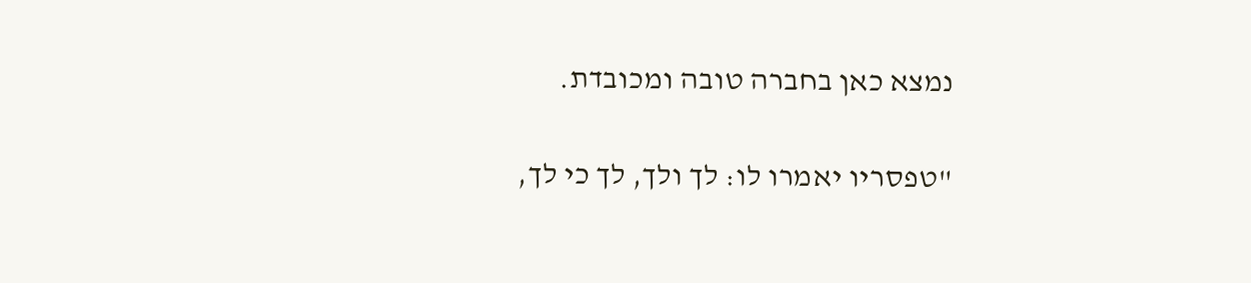נמצא כאן בחברה טובה ומכובדת.

"טפסריו יאמרו לו: לך ולך, לך כי לך,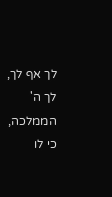לך אף לך, לך ה' הממלכה, כי לו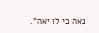נאה כי לו יאה".